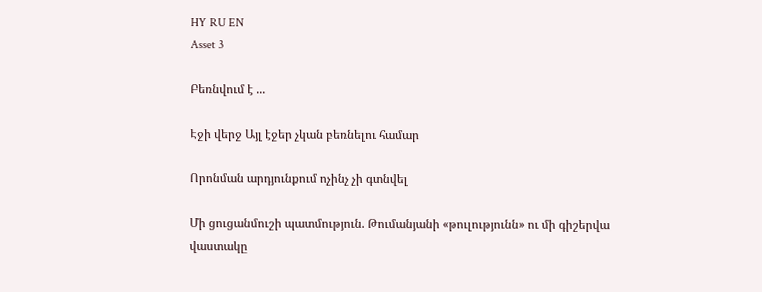HY RU EN
Asset 3

Բեռնվում է ...

Էջի վերջ Այլ էջեր չկան բեռնելու համար

Որոնման արդյունքում ոչինչ չի գտնվել

Մի ցուցանմուշի պատմություն. Թումանյանի «թուլությունն» ու մի գիշերվա վաստակը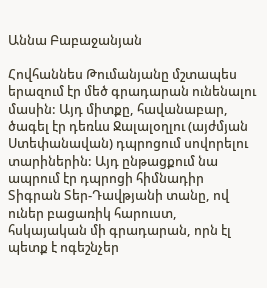Աննա Բաբաջանյան

Հովհաննես Թումանյանը մշտապես երազում էր մեծ գրադարան ունենալու մասին: Այդ միտքը, հավանաբար, ծագել էր դեռևս Ջալալօղլու (այժմյան Ստեփանավան) դպրոցում սովորելու տարիներին: Այդ ընթացքում նա ապրում էր դպրոցի հիմնադիր Տիգրան Տեր-Դավթյանի տանը, ով ուներ բացառիկ հարուստ, հսկայական մի գրադարան, որն էլ պետք է ոգեշնչեր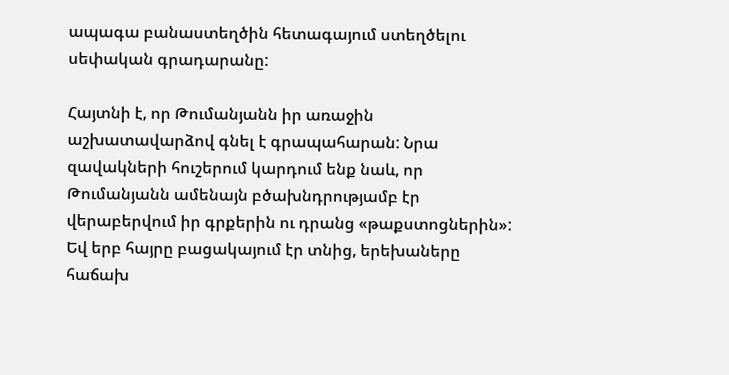ապագա բանաստեղծին հետագայում ստեղծելու սեփական գրադարանը:

Հայտնի է, որ Թումանյանն իր առաջին աշխատավարձով գնել է գրապահարան: Նրա զավակների հուշերում կարդում ենք նաև, որ Թումանյանն ամենայն բծախնդրությամբ էր վերաբերվում իր գրքերին ու դրանց «թաքստոցներին»: Եվ երբ հայրը բացակայում էր տնից, երեխաները հաճախ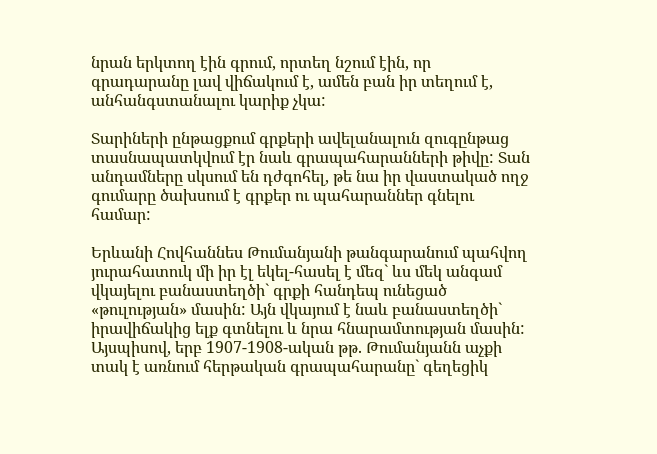նրան երկտող էին գրում, որտեղ նշում էին, որ գրադարանը լավ վիճակում է, ամեն բան իր տեղում է, անհանգստանալու կարիք չկա:

Տարիների ընթացքում գրքերի ավելանալուն զուգընթաց տասնապատկվում էր նաև գրապահարանների թիվը: Տան անդամները սկսում են դժգոհել, թե նա իր վաստակած ողջ գումարը ծախսում է գրքեր ու պահարաններ գնելու համար:

Երևանի Հովհաննես Թումանյանի թանգարանում պահվող յուրահատուկ մի իր էլ եկել-հասել է մեզ` ևս մեկ անգամ վկայելու բանաստեղծի` գրքի հանդեպ ունեցած «թուլության» մասին: Այն վկայում է նաև բանաստեղծի` իրավիճակից ելք գտնելու և նրա հնարամտության մասին: Այսպիսով, երբ 1907-1908-ական թթ. Թումանյանն աչքի տակ է առնում հերթական գրապահարանը` գեղեցիկ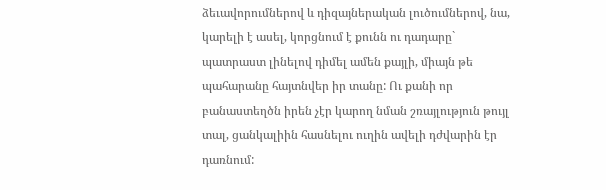ձեւավորումներով և դիզայներական լուծումներով, նա, կարելի է ասել, կորցնում է քունն ու դադարը` պատրաստ լինելով դիմել ամեն քայլի, միայն թե պահարանը հայտնվեր իր տանը: Ու քանի որ բանաստեղծն իրեն չէր կարող նման շռայլություն թույլ տալ, ցանկալիին հասնելու ուղին ավելի դժվարին էր դառնում: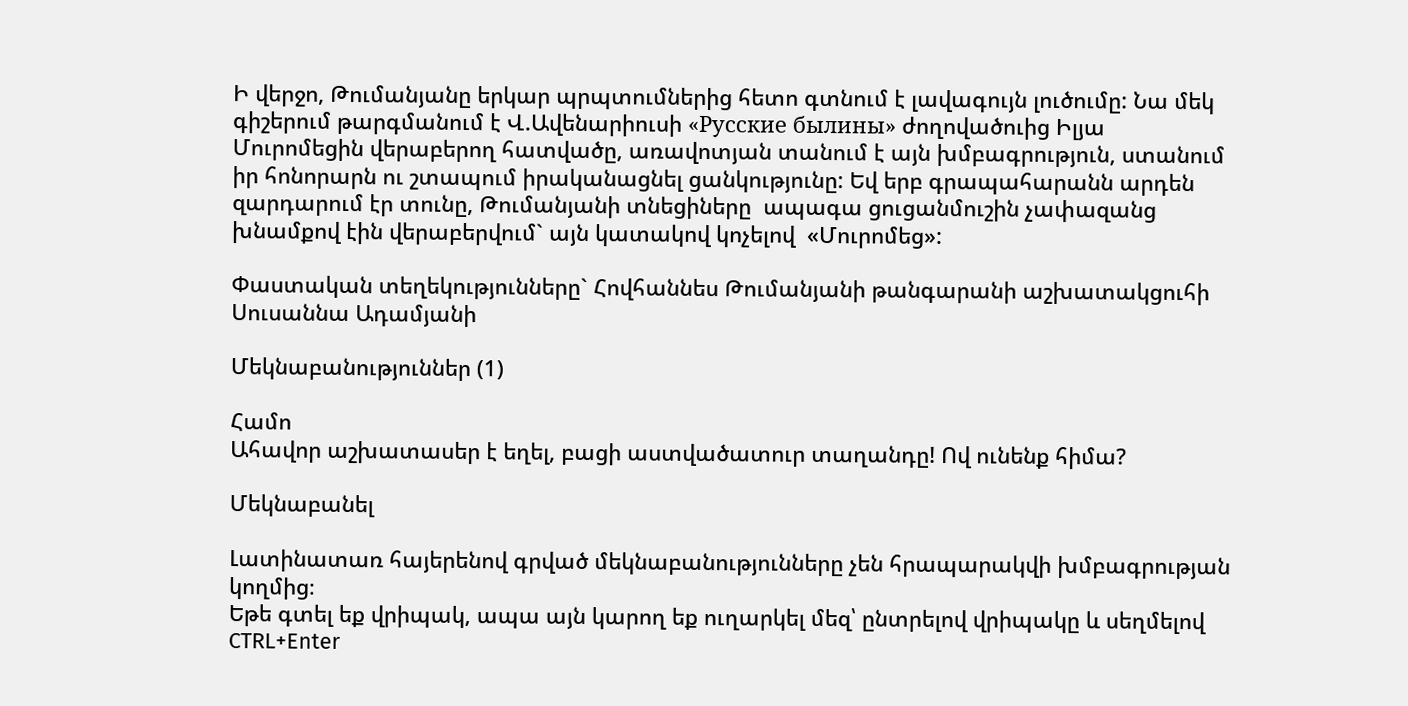Ի վերջո, Թումանյանը երկար պրպտումներից հետո գտնում է լավագույն լուծումը: Նա մեկ գիշերում թարգմանում է Վ.Ավենարիուսի «Русские былины» ժողովածուից Իլյա Մուրոմեցին վերաբերող հատվածը, առավոտյան տանում է այն խմբագրություն, ստանում իր հոնորարն ու շտապում իրականացնել ցանկությունը: Եվ երբ գրապահարանն արդեն զարդարում էր տունը, Թումանյանի տնեցիները  ապագա ցուցանմուշին չափազանց խնամքով էին վերաբերվում` այն կատակով կոչելով  «Մուրոմեց»:

Փաստական տեղեկությունները` Հովհաննես Թումանյանի թանգարանի աշխատակցուհի Սուսաննա Ադամյանի

Մեկնաբանություններ (1)

Համո
Ահավոր աշխատասեր է եղել, բացի աստվածատուր տաղանդը! Ով ունենք հիմա?

Մեկնաբանել

Լատինատառ հայերենով գրված մեկնաբանությունները չեն հրապարակվի խմբագրության կողմից։
Եթե գտել եք վրիպակ, ապա այն կարող եք ուղարկել մեզ՝ ընտրելով վրիպակը և սեղմելով CTRL+Enter